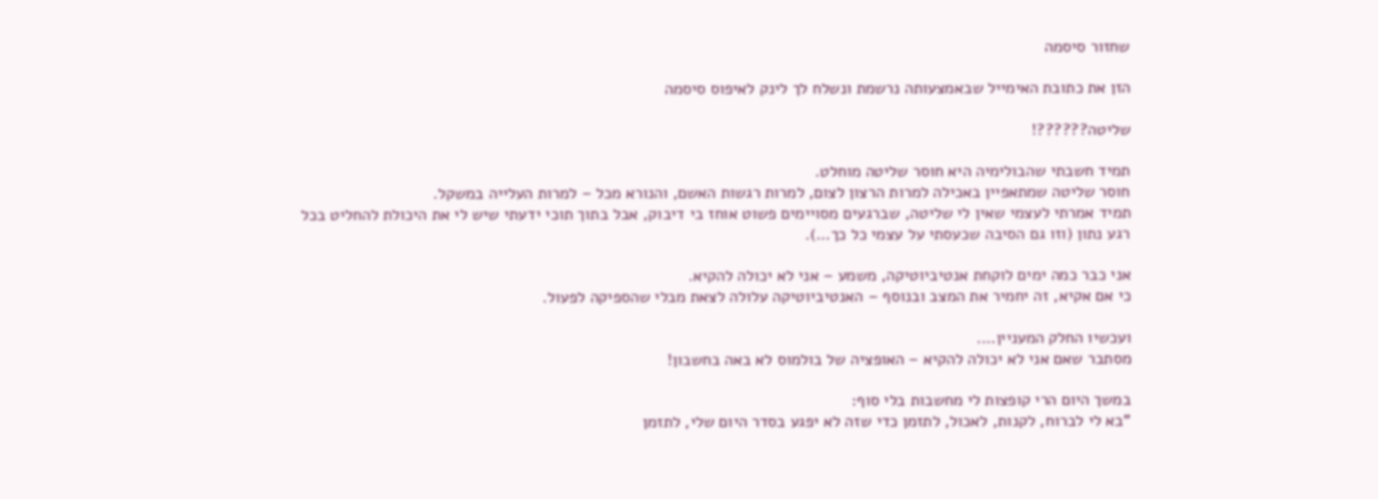שחזור סיסמה

הזן את כתובת האימייל שבאמצעותה נרשמת ונשלח לך לינק לאיפוס סיסמה

שליטה??????!

תמיד חשבתי שהבולימיה היא חוסר שליטה מוחלט.
חוסר שליטה שמתאפיין באכילה למרות הרצון לצום, למרות רגשות האשם, והנורא מכל – למרות העלייה במשקל.
תמיד אמרתי לעצמי שאין לי שליטה, שברגעים מסויימים פשוט אוחז בי דיבוק, אבל בתוך תוכי ידעתי שיש לי את היכולת להחליט בכל רגע נתון (וזו גם הסיבה שכעסתי על עצמי כל כך…).

אני כבר כמה ימים לוקחת אנטיביוטיקה, משמע – אני לא יכולה להקיא.
כי אם אקיא, זה יחמיר את המצב ובנוסף – האנטיביוטיקה עלולה לצאת מבלי שהספיקה לפעול.

ועכשיו החלק המעניין….
מסתבר שאם אני לא יכולה להקיא – האופציה של בולמוס לא באה בחשבון!

במשך היום הרי קופצות לי מחשבות בלי סוף:
"בא לי לברוח, לקנות, לאכול, לתזמן כדי שזה לא יפגע בסדר היום שלי, לתזמן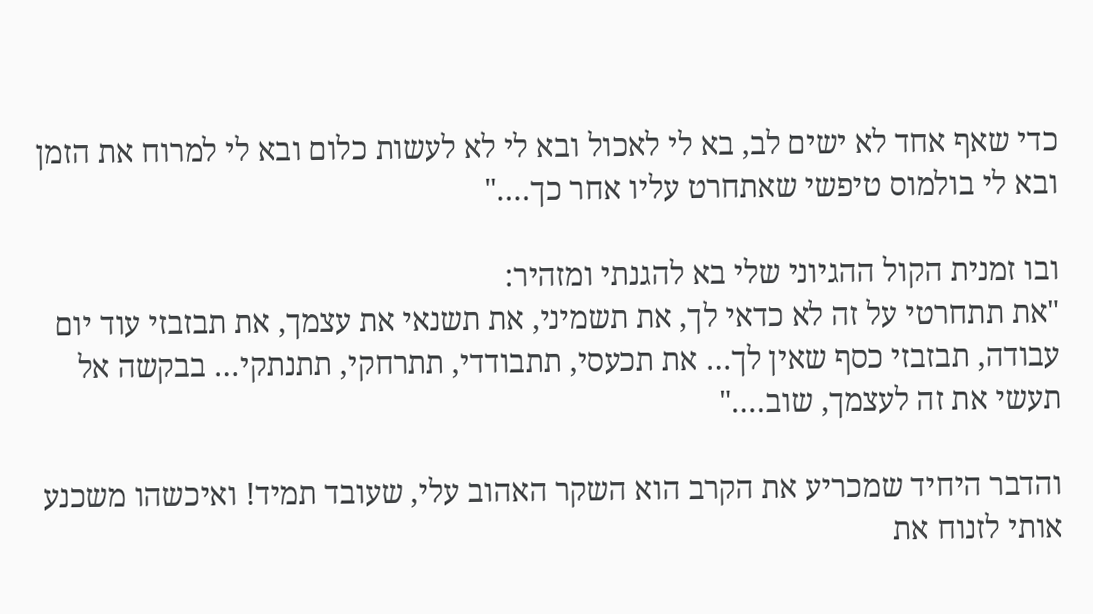כדי שאף אחד לא ישים לב, בא לי לאכול ובא לי לא לעשות כלום ובא לי למרוח את הזמן ובא לי בולמוס טיפשי שאתחרט עליו אחר כך…."

ובו זמנית הקול ההגיוני שלי בא להגנתי ומזהיר:
"את תתחרטי על זה לא כדאי לך, את תשמיני, את תשנאי את עצמך, את תבזבזי עוד יום עבודה, תבזבזי כסף שאין לך… את תכעסי, תתבודדי, תתרחקי, תתנתקי… בבקשה אל תעשי את זה לעצמך, שוב…."

והדבר היחיד שמכריע את הקרב הוא השקר האהוב עלי, שעובד תמיד! ואיכשהו משכנע אותי לזנוח את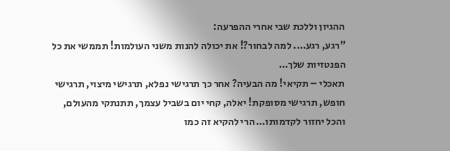ההגיון וללכת שבי אחרי ההפרעה:
"רגע, רגע…. למה לבחור?! את יכולה להנות משני העולמות! תממשי את כל הפנטזיות שלך…
תאכלי – תקיאי! מה הבעיה? אחר כך תרגישי נפלא, תרגישי מיצוי, תרגישי חופש, תרגישי מסופקת! יאלה, קחי יום בשביל עצמך, תתנתקי מהעולם, והכל יחזור לקדמותו… הרי להקיא זה כמו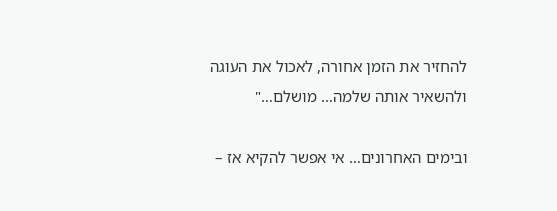להחזיר את הזמן אחורה, לאכול את העוגה ולהשאיר אותה שלמה… מושלם…"

ובימים האחרונים… אי אפשר להקיא אז –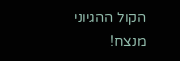הקול ההגיוני מנצח!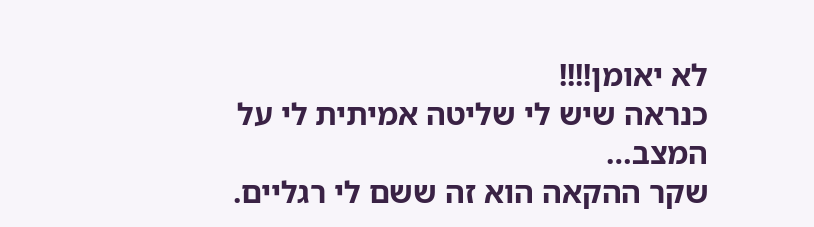לא יאומן!!!!
כנראה שיש לי שליטה אמיתית לי על המצב…
שקר ההקאה הוא זה ששם לי רגליים.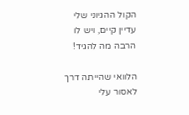הקול ההגיוני שלי עדיין קיים, ויש לו הרבה מה להגיד!

הלוואי שהייתה דרך לאסור עלי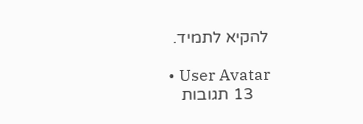להקיא לתמיד.

  • User Avatar
    13 תגובות